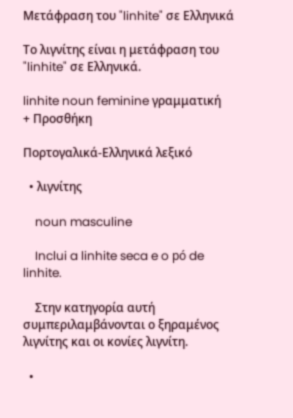Μετάφραση του "linhite" σε Ελληνικά

Το λιγνίτης είναι η μετάφραση του "linhite" σε Ελληνικά.

linhite noun feminine γραμματική
+ Προσθήκη

Πορτογαλικά-Ελληνικά λεξικό

  • λιγνίτης

    noun masculine

    Inclui a linhite seca e o pó de linhite.

    Στην κατηγορία αυτή συμπεριλαμβάνονται ο ξηραμένος λιγνίτης και οι κονίες λιγνίτη.

  •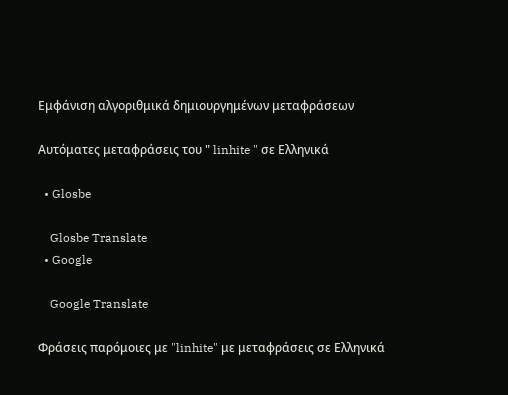Εμφάνιση αλγοριθμικά δημιουργημένων μεταφράσεων

Αυτόματες μεταφράσεις του " linhite " σε Ελληνικά

  • Glosbe

    Glosbe Translate
  • Google

    Google Translate

Φράσεις παρόμοιες με "linhite" με μεταφράσεις σε Ελληνικά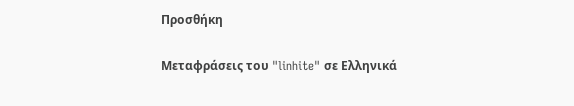Προσθήκη

Μεταφράσεις του "linhite" σε Ελληνικά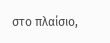στο πλαίσιο,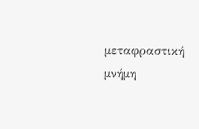μεταφραστική μνήμη